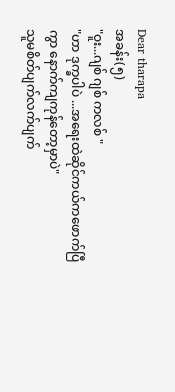Dear tharapa
အခန်း(၅)
"ဝူး...ဂျစ် ဂျစ် ကလစ် "
"ဟာ ဒုက္ခပါပဲ ...အရေးထဲဆိုင်ကယ်ကဖောက်ပြီကွာ နောက်ကျကုန်တော့မှာပဲ"
သူမစိတ်ပျက်လက်ပျက်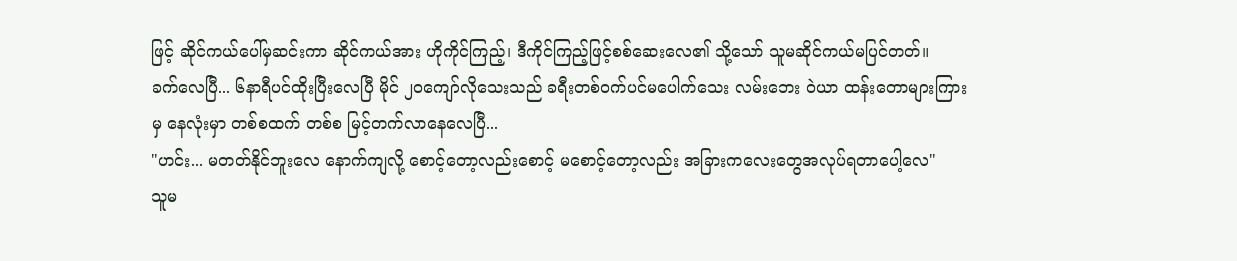ဖြင့် ဆိုင်ကယ်ပေါ်မှဆင်းကာ ဆိုင်ကယ်အား ဟိုကိုင်ကြည့်၊ ဒီကိုင်ကြည့်ဖြင့်စစ်ဆေးလေ၏ သို့သော် သူမဆိုင်ကယ်မပြင်တတ်။
ခက်လေပြီ... ၆နာရီပင်ထိုးပြီးလေပြီ မိုင် ၂၀ကျော်လိုသေးသည် ခရီးတစ်ဝက်ပင်မပေါက်သေး လမ်းဘေး ဝဲယာ ထန်းတောများကြားမှ နေလုံးမှာ တစ်စထက် တစ်စ မြင့်တက်လာနေလေပြီ...
"ဟင်း... မတတ်နိုင်ဘူးလေ နောက်ကျလို့ စောင့်တော့လည်းစောင့် မစောင့်တော့လည်း အခြားကလေးတွေအလုပ်ရတာပေါ့လေ"
သူမ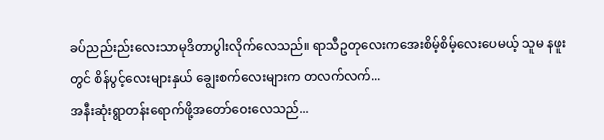ခပ်ညည်းည်းလေးသာမုဒိတာပွါးလိုက်လေသည်။ ရာသီဥတုလေးကအေးစိမ့်စိမ့်လေးပေမယ့် သူမ နဖူးတွင် စိန်ပွင့်လေးများနှယ် ချွေးစက်လေးများက တလက်လက်...
အနီးဆုံးရွာတန်းရောက်ဖို့အတော်ဝေးလေသည်...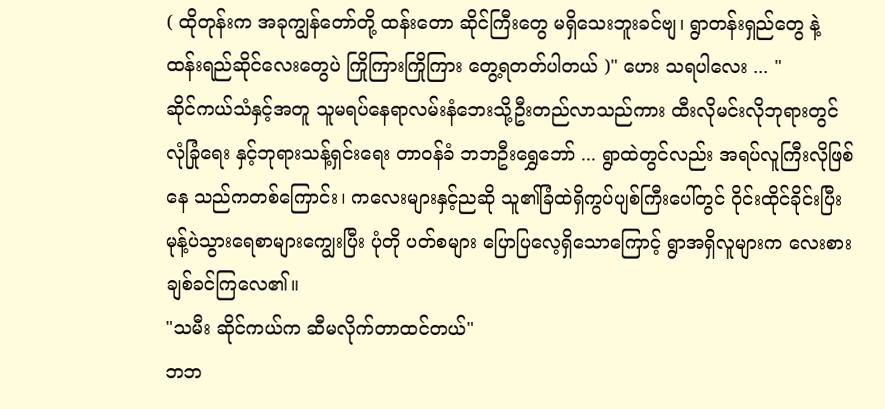( ထိုတုန်းက အခုကျွန်တော်တို့ ထန်းတော ဆိုင်ကြီးတွေ မရှိသေးဘူးခင်ဗျ၊ ရွာတန်းရှည်တွေ နဲ့ ထန်းရည်ဆိုင်လေးတွေပဲ ကြိုကြားကြိုကြား တွေ့ရတတ်ပါတယ် )" ဟေး သရပါလေး ... "
ဆိုင်ကယ်သံနှင့်အတူ သူမရပ်နေရာလမ်းနံဘေးသို့ဦးတည်လာသည်ကား ထီးလိုမင်းလိုဘုရားတွင် လုံခြုံရေး နှင့်ဘုရားသန့်ရှင်းရေး တာဝန်ခံ ဘဘဦးရွှေဘော် ... ရွာထဲတွင်လည်း အရပ်လူကြီးလိုဖြစ်နေ သည်ကတစ်ကြောင်း၊ ကလေးများနှင့်ညဆို သူ၏ခြံထဲရှိကွပ်ပျစ်ကြီးပေါ်တွင် ဝိုင်းထိုင်ခိုင်းပြီး မုန့်ပဲသွားရေစာများကျွေးပြီး ပုံတို ပတ်စများ ပြောပြလေ့ရှိသောကြောင့် ရွာအရှိလူများက လေးစားချစ်ခင်ကြလေ၏။
"သမီး ဆိုင်ကယ်က ဆီမလိုက်တာထင်တယ်"
ဘဘ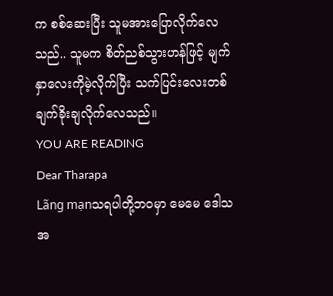က စစ်ဆေးပြီး သူမအားပြောလိုက်လေသည်.. သူမက စိတ်ညစ်သွားဟန်ဖြင့် မျက်နှာလေးကိုမဲ့လိုက်ပြီး သက်ပြင်းလေးတစ်ချက်ခိုးချလိုက်လေသည်။
YOU ARE READING
Dear Tharapa
Lãng mạnသရပါတို့ဘဝမှာ မေမေ ဒေါသအ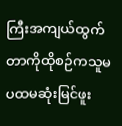ကြီးအကျယ်ထွက်တာကိုထိုစဉ်ကသူမ ပထမဆုံးမြင်ဖူး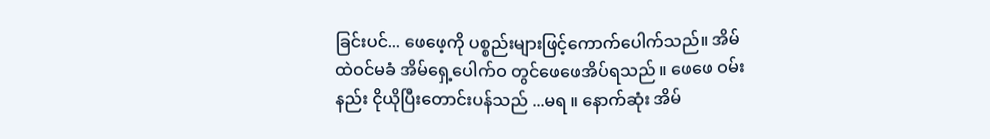ခြင်းပင်... ဖေဖေ့ကို ပစ္စည်းများဖြင့်ကောက်ပေါက်သည်။ အိမ်ထဲဝင်မခံ အိမ်ရှေ့ပေါက်ဝ တွင်ဖေဖေအိပ်ရသည် ။ ဖေဖေ ဝမ်းနည်း ငိုယိုပြီးတောင်းပန်သည် ...မရ ။ နောက်ဆုံး အိမ်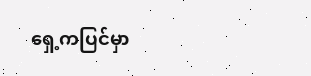ရှေ့ကပြင်မှာ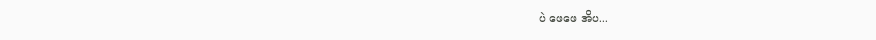ပဲ ဖေဖေ အိပ...